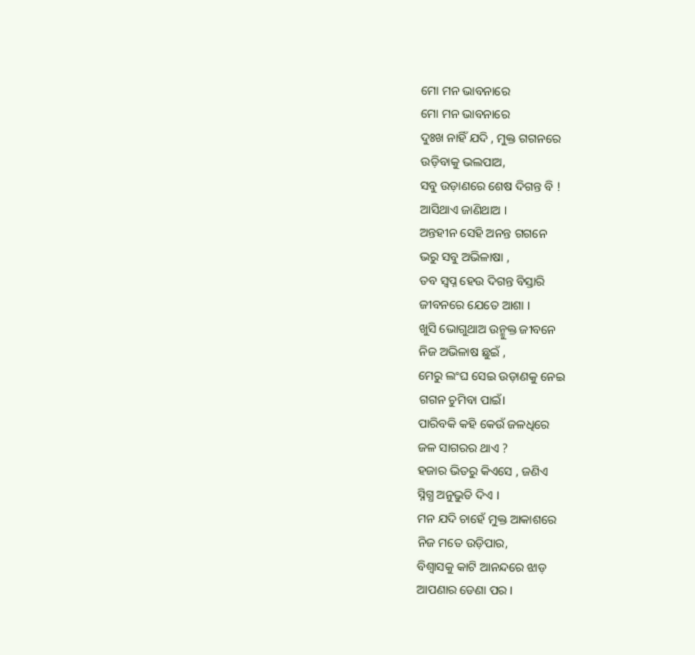ମୋ ମନ ଭାବନାରେ
ମୋ ମନ ଭାବନାରେ
ଦୁଃଖ ନାହିଁ ଯଦି , ମୁକ୍ତ ଗଗନରେ
ଉଡ଼ିବାକୁ ଭଲପାଅ,
ସବୁ ଉଡ଼ାଣରେ ଶେଷ ଦିଗନ୍ତ ବି !
ଆସିଥାଏ ଜାଣିଥାଅ ।
ଅନ୍ତହୀନ ସେହି ଅନନ୍ତ ଗଗନେ
ଭରୁ ସବୁ ଅଭିଳାଷା ,
ତବ ସ୍ୱପ୍ନ ହେଉ ଦିଗନ୍ତ ବିସ୍ତାରି
ଜୀବନରେ ଯେତେ ଆଶା ।
ଖୁସି ଭୋଗୁଥାଅ ଉନ୍ମୁକ୍ତ ଜୀବନେ
ନିଜ ଅଭିଳାଷ ଛୁଇଁ ,
ମେରୁ ଲଂଘ ସେଇ ଉଡ଼ାଣକୁ ନେଇ
ଗଗନ ଚୁମିବା ପାଇଁ।
ପାରିବକି କହି କେଉଁ ଜଳଧିରେ
ଜଳ ସାଗରର ଥାଏ ?
ହଜାର ଭିତରୁ କିଏସେ , ଜଣିଏ
ସ୍ନିଗ୍ଧ ଅନୁଭୁତି ଦିଏ ।
ମନ ଯଦି ଚାହେଁ ମୁକ୍ତ ଆକାଶରେ
ନିଜ ମତେ ଉଡ଼ିପାର,
ବିଶ୍ୱାସକୁ କାଟି ଆନନ୍ଦରେ ଝାଡ଼
ଆପଣାର ଡେଣା ପର ।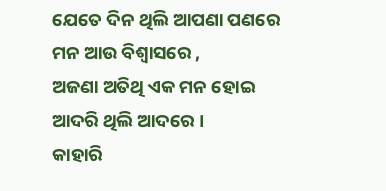ଯେତେ ଦିନ ଥିଲି ଆପଣା ପଣରେ
ମନ ଆଉ ବିଶ୍ଵାସରେ ,
ଅଜଣା ଅତିଥି ଏକ ମନ ହୋଇ
ଆଦରି ଥିଲି ଆଦରେ ।
କାହାରି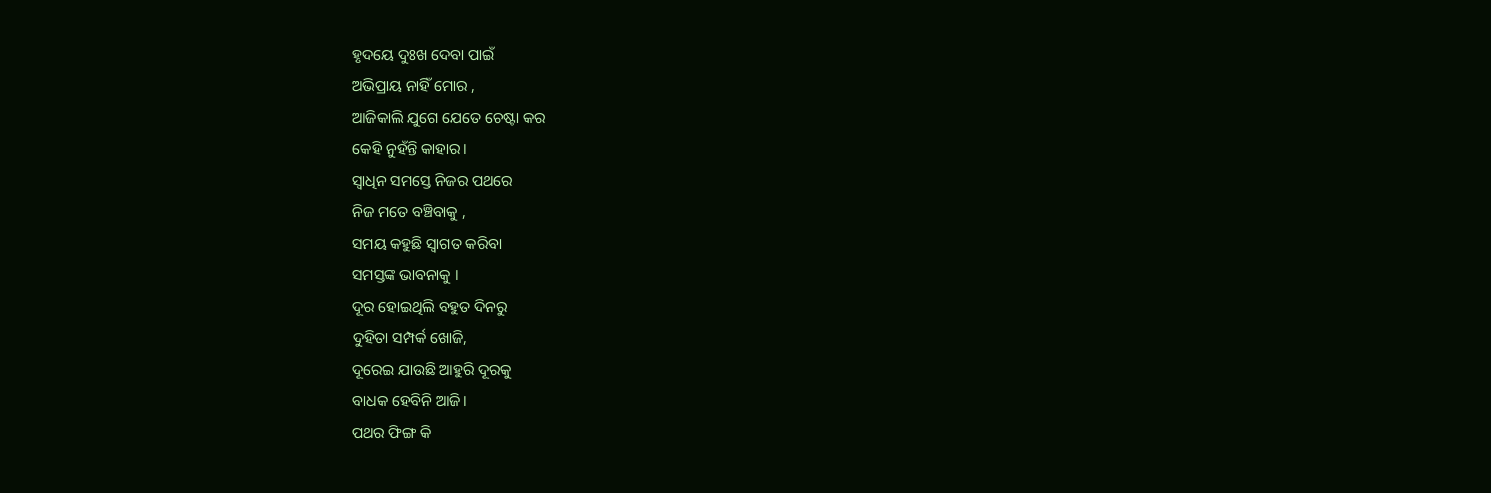ହୃଦୟେ ଦୁଃଖ ଦେବା ପାଇଁ
ଅଭିପ୍ରାୟ ନାହିଁ ମୋର ,
ଆଜିକାଲି ଯୁଗେ ଯେତେ ଚେଷ୍ଟା କର
କେହି ନୁହଁନ୍ତି କାହାର।
ସ୍ବାଧିନ ସମସ୍ତେ ନିଜର ପଥରେ
ନିଜ ମତେ ବଞ୍ଚିବାକୁ ,
ସମୟ କହୁଛି ସ୍ବାଗତ କରିବା
ସମସ୍ତଙ୍କ ଭାବନାକୁ ।
ଦୂର ହୋଇଥିଲି ବହୁତ ଦିନରୁ
ଦୁହିତା ସମ୍ପର୍କ ଖୋଜି,
ଦୂରେଇ ଯାଉଛି ଆହୁରି ଦୂରକୁ
ବାଧକ ହେବିନି ଆଜି।
ପଥର ଫିଙ୍ଗ କି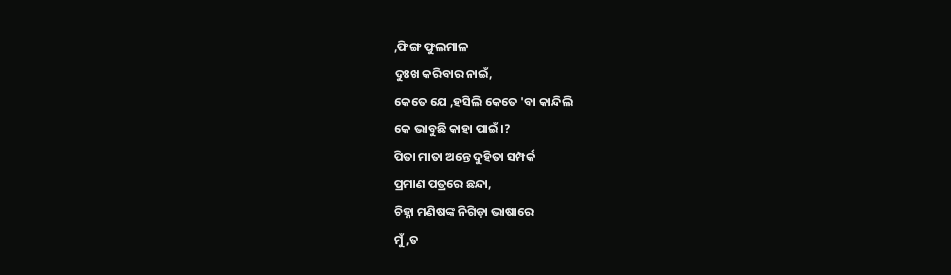,ଫିଙ୍ଗ ଫୁଲମାଳ
ଦୁଃଖ କରିବାର ନାଇଁ,
କେତେ ଯେ ,ହସିଲି କେତେ 'ବା କାନ୍ଦିଲି
କେ ଭାବୁଛି କାହା ପାଇଁ।?
ପିତା ମାତା ଅନ୍ତେ ଦୁହିତା ସମ୍ପର୍କ
ପ୍ରମାଣ ପତ୍ରରେ ଛନ୍ଦା,
ଚିହ୍ନା ମଣିଷଙ୍କ ନିଗିଡ଼ା ଭାଷାରେ
ମୁଁ ,ତ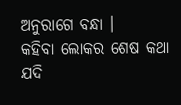ଅନୁରାଗେ ବନ୍ଧା ।
କହିବା ଲୋକର ଶେଷ କଥା ଯଦି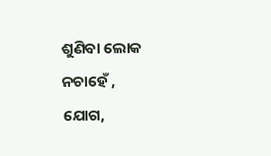ଶୁଣିବା ଲୋକ ନଚାହେଁ ,
ଯୋଗ,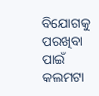ବିଯୋଗକୁ ପରଖିବା ପାଇଁ
କଲମଟା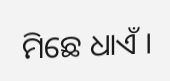ମିଛେ ଧାଏଁ ।